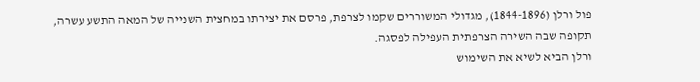פול ורלן (1844-1896), מגדולי המשוררים שקמו לצרפת, פרסם את יצירתו במחצית השנייה של המאה התשע עשרה, תקופה שבה השירה הצרפתית העפילה לפסגה.
ורלן הביא לשיא את השימוש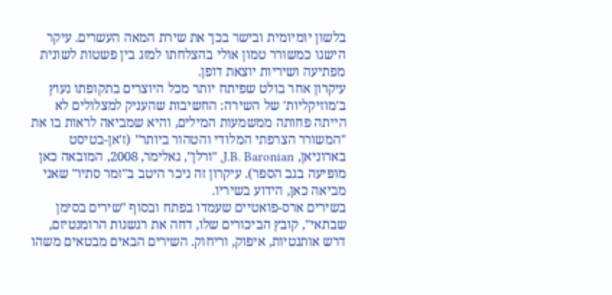בלשון יומיומית ובישר בכך את שירת המאה העשרים. עיקר הישגו כמשורר טמון אולי בהצלחתו למזג בין פשטות לשונית מפתיעה ושיריות יוצאת דופן.
עיקרון אחר בולט שפיתח יותר מכל היוצרים בתקופתו נעוץ ב'מוזיקליות' של השירה: החשיבות שהעניק למצלולים לא הייתה פחותה ממשמעות המילים, והיא שמביאה לראות בו את "המשורר הצרפתי המלודי והטהור ביותר" (ז'אן-בטיסט בארוניאן, J.B. Baronian, "ורלן", גאלימר, 2008, המובאה כאן מופיעה בגב הספר). עיקרון זה ניכר היטב ב"זמר סתיו" שאני מביאה כאן, הידוע בשיריו.
בשירים ארס-פואטיים שעמדו בפתח ובסוף "שירים בסימן שבתאי", קובץ הביכורים שלו, דחה את רגשנות הרומנטיזם, דרש אותנטיות, איפוק, וריחוק. השירים הבאים מבטאים משהו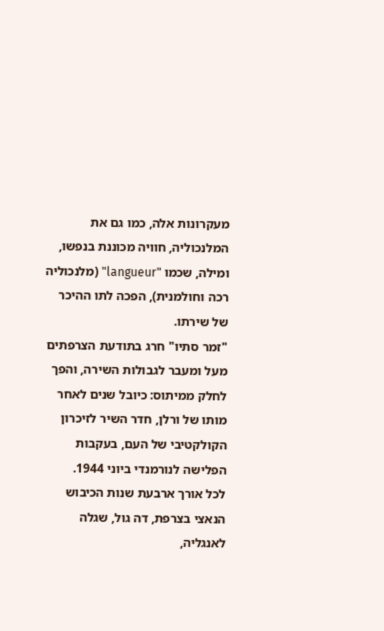מעקרונות אלה, כמו גם את המלנכוליה, חוויה מכוננת בנפשו, ומילה, שכמו "langueur" (מלנכוליה רכה וחולמנית), הפכה לתו ההיכר של שירתו.
"זמר סתיו" חרג בתודעת הצרפתים מעל ומעבר לגבולות השירה, והפך לחלק ממיתוס: כיובל שנים לאחר מותו של ורלן, חדר השיר לזיכרון הקולקטיבי של העם, בעקבות הפלישה לנורמנדי ביוני 1944.
לכל אורך ארבעת שנות הכיבוש הנאצי בצרפת, דה גול, שגלה לאנגליה,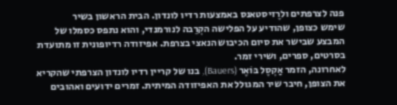פנה לצרפתים ולרֶזיסטאנס באמצעות רדיו לונדון. הבית הראשון בשיר
שימש כצופן, שהודיע על הפלישה הקְרֵבה לנורמנדי, והוא נתפס כסמלו של המבצע שבישר את סיום הכיבוש הנאצי בצרפת. אפיזודה רדיופונית זו מתועדת בסרטים, ספרים, ושירי זמר.
לאחרונה, הזמר אַקְסֶל בּוֹאֶר (Bauers), בנו של קריין רדיו לונדון הצרפתי שהקריא את הצופן, חיבר שיר המגולל את האפיזודה המיתית. זמרים ידועים ואהובים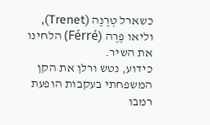כשארל טְרֶנֶה (Trenet), וליאו פֶרֶה (Férré) הלחינו את השיר.
כידוע, נטש ורלן את הקן המשפחתי בעקבות הופעת רמבו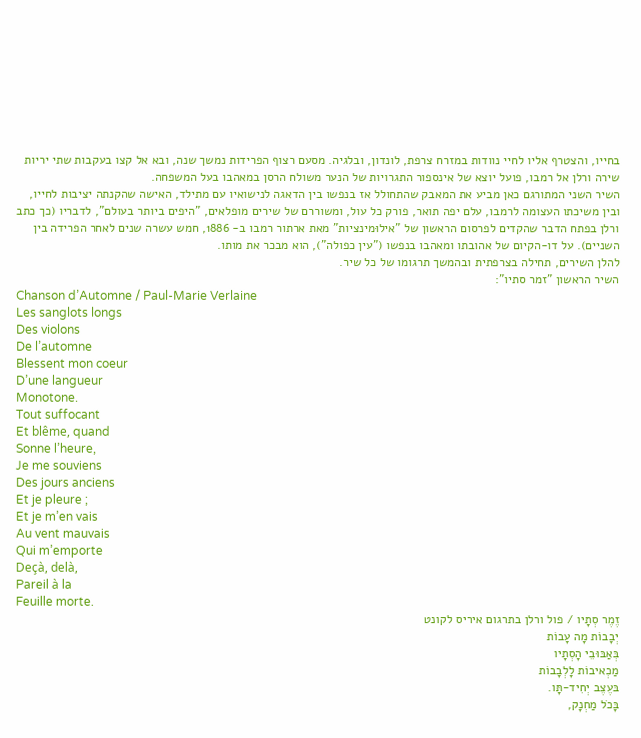בחייו, והצטרף אליו לחיי נוודות במזרח צרפת, לונדון, ובלגיה. מסעם רצוף הפרידות נמשך שנה, ובא אל קצו בעקבות שתי יריות שירה ורלן אל רמבו, פועל יוצא של אינספור התגרויות של הנער משולח הרסן במאהבו בעל המשפחה.
השיר השני המתורגם כאן מביע את המאבק שהתחולל אז בנפשו בין הדאגה לנישואיו עם מתילד, האישה שהקנתה יציבות לחייו, ובין משיכתו העצומה לרמבו, עלם יפה תואר, פורק כל עול, ומשוררם של שירים מופלאים, "היפים ביותר בעולם", לדבריו (כך כתב ורלן בפתח הדבר שהקדים לפרסום הראשון של "אילוּמינציות" מאת ארתור רמבו ב- 1886, חמש עשרה שנים לאחר הפרידה בין השניים). על דו-הקיום של אהובתו ומאהבו בנפשו ("עין כפולה"), הוא מבכר את מותו.
להלן השירים, תחילה בצרפתית ובהמשך תרגומו של כל שיר.
השיר הראשון "זמר סתיו":
Chanson d’Automne / Paul-Marie Verlaine
Les sanglots longs
Des violons
De l’automne
Blessent mon coeur
D’une langueur
Monotone.
Tout suffocant
Et blême, quand
Sonne l’heure,
Je me souviens
Des jours anciens
Et je pleure ;
Et je m’en vais
Au vent mauvais
Qui m’emporte
Deçà, delà,
Pareil à la
Feuille morte.
זֶמֶר סְתָיו / פול ורלן בתרגום איריס לקונט
יְבָבוֹת מָה עָבוֹת
בְּאַבּוּבֵי הָסְתָיו
מַכְאיבוֹת לָלְבָבוֹת
בּעֶצֶב יְחִיד-תָּו.
בָּכֹל מַחְנָק,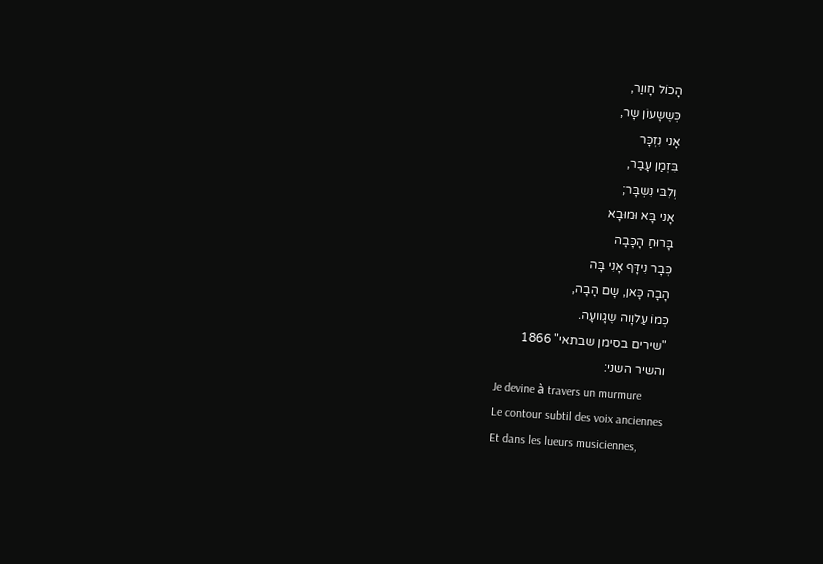הָכוֹל חָווַר,
כְּשֶשָעוֹן שָר,
אָני נִזְכָּר
בִּזְמַן עָבַר,
וְלִבּי נִשְבָּר;
אָני בָּא וּמוּבָא
בָּרוּחַ הָכָּבָה
כְּבָר נִידָּף אָנִי בָּה
הָבָה כָּאן, שָם הָבָה,
כְּמוֹ עַלוָוה שֶגָוועָה.
"שירים בסימן שבתאי" 1866
והשיר השני:
Je devine à travers un murmure
Le contour subtil des voix anciennes
Et dans les lueurs musiciennes,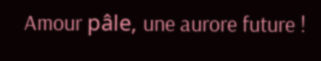Amour pâle, une aurore future !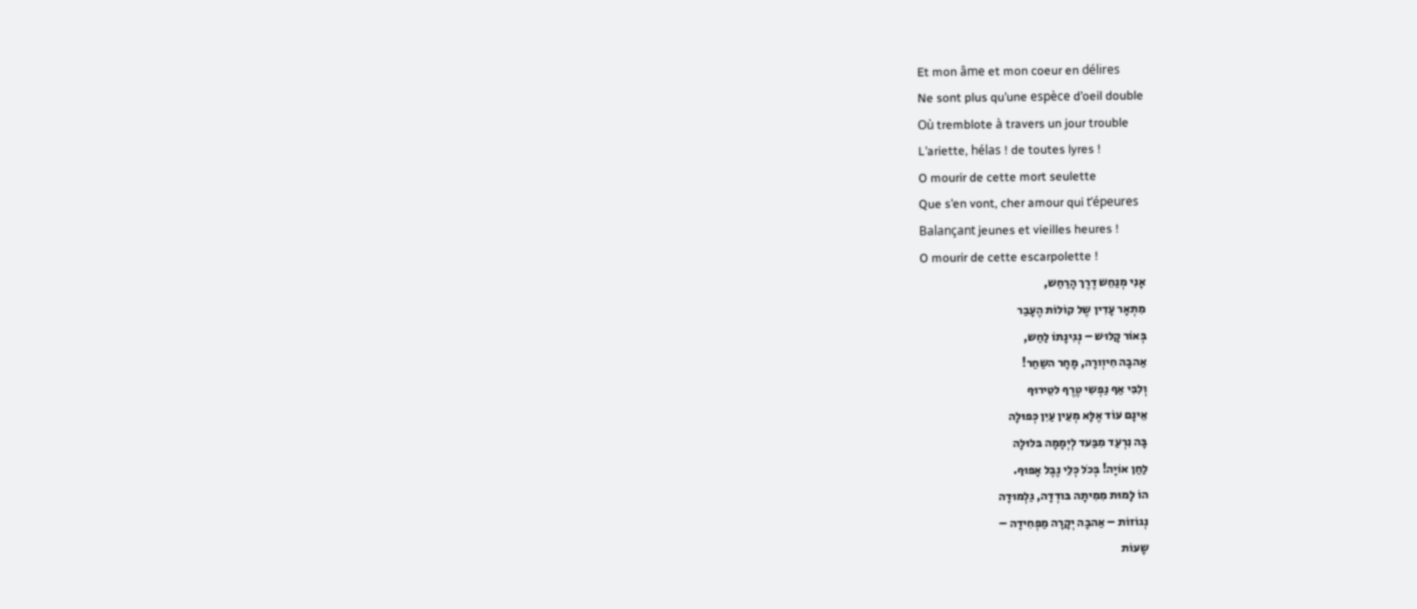Et mon âme et mon coeur en délires
Ne sont plus qu’une espèce d’oeil double
Où tremblote à travers un jour trouble
L’ariette, hélas ! de toutes lyres !
O mourir de cette mort seulette
Que s’en vont, cher amour qui t’épeures
Balançant jeunes et vieilles heures !
O mourir de cette escarpolette !
אָנִי מְנַחֵש דֶרֶך הָרַחַש,
מִתְאָר עָדִין שֶל קוֹלוֹת הֶעָבַר
בְּאוֹר קָלוּש – נְגִינָתוֹ לַחַש,
אַהבָה חִיוְורָה, מָחָר השַחַר!
וְלִבִּי אַף נַפְשִי טֶרֶף לטֵירוּף
אֵינָם עוֹד אֶלָּא מְעֵין עַיִן כְּפוּלָה
בָּה נִרְעַד מִבַּעד לְיְמָמָה בּלוּלָה
לַחַן אוֹיָה! בְּכֹל כְּלֵי נֶבֶל אָפוּף.
הוֹ לָמוּת מִמִיתָה בּודְדָה, גַלְמוּדָה
נְגוֹזוֹת – אַהבָה יְקָרָה מַפְחִידָה –
שָעוֹת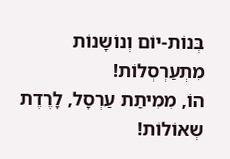בְּנוֹת-יוֹם וְנוֹשָנוֹת מִתְעַרְסְלוֹת!
הוֹ, מִמִיתַת עַרְסָל, לָרֶדֶת שְאוֹלוֹת!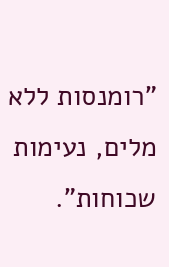"רומנסות ללא מלים, נעימות שכוחות".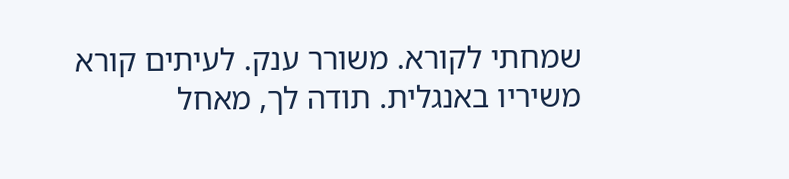שמחתי לקורא. משורר ענק. לעיתים קורא משיריו באנגלית. תודה לך, מאחל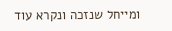ומייחל שנזכה ונקרא עוד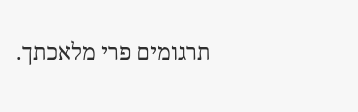תרגומים פרי מלאכתך.